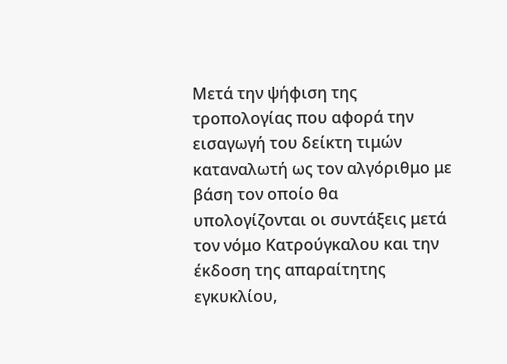Mετά την ψήφιση της τροπολογίας που αφορά την εισαγωγή του δείκτη τιμών καταναλωτή ως τον αλγόριθμο με βάση τον οποίο θα υπολογίζονται οι συντάξεις μετά τον νόμο Κατρούγκαλου και την έκδοση της απαραίτητης εγκυκλίου,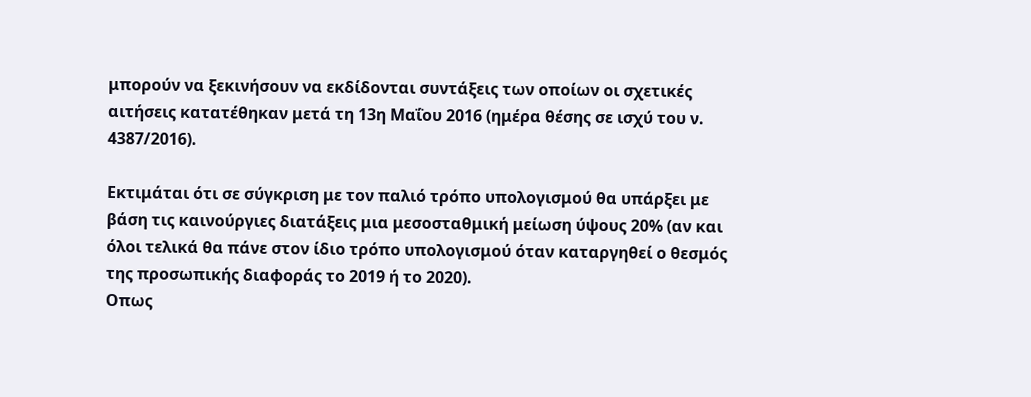μπορούν να ξεκινήσουν να εκδίδονται συντάξεις των οποίων οι σχετικές αιτήσεις κατατέθηκαν μετά τη 13η Μαΐου 2016 (ημέρα θέσης σε ισχύ του ν. 4387/2016).

Εκτιμάται ότι σε σύγκριση με τον παλιό τρόπο υπολογισμού θα υπάρξει με βάση τις καινούργιες διατάξεις μια μεσοσταθμική μείωση ύψους 20% (αν και όλοι τελικά θα πάνε στον ίδιο τρόπο υπολογισμού όταν καταργηθεί ο θεσμός της προσωπικής διαφοράς το 2019 ή το 2020).
Οπως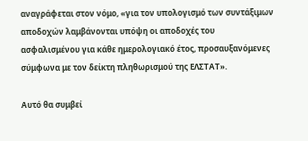αναγράφεται στον νόμο, «για τον υπολογισμό των συντάξιμων αποδοχών λαμβάνονται υπόψη οι αποδοχές του ασφαλισμένου για κάθε ημερολογιακό έτος, προσαυξανόμενες σύμφωνα με τον δείκτη πληθωρισμού της ΕΛΣΤΑΤ».

Αυτό θα συμβεί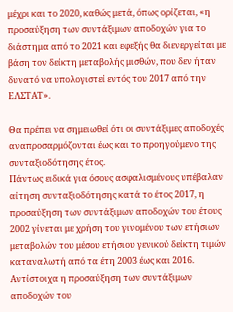μέχρι και το 2020, καθώς μετά, όπως ορίζεται, «η προσαύξηση των συντάξιμων αποδοχών για το διάστημα από το 2021 και εφεξής θα διενεργείται με βάση τον δείκτη μεταβολής μισθών, που δεν ήταν δυνατό να υπολογιστεί εντός του 2017 από την ΕΛΣΤΑΤ».

Θα πρέπει να σημειωθεί ότι οι συντάξιμες αποδοχές αναπροσαρμόζονται έως και το προηγούμενο της συνταξιοδότησης έτος.
Πάντως ειδικά για όσους ασφαλισμένους υπέβαλαν αίτηση συνταξιοδότησης κατά το έτος 2017, η προσαύξηση των συντάξιμων αποδοχών του έτους 2002 γίνεται με χρήση του γινομένου των ετήσιων μεταβολών του μέσου ετήσιου γενικού δείκτη τιμών καταναλωτή από τα έτη 2003 έως και 2016.
Αντίστοιχα η προσαύξηση των συντάξιμων αποδοχών του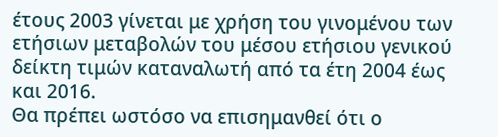έτους 2003 γίνεται με χρήση του γινομένου των ετήσιων μεταβολών του μέσου ετήσιου γενικού δείκτη τιμών καταναλωτή από τα έτη 2004 έως και 2016.
Θα πρέπει ωστόσο να επισημανθεί ότι ο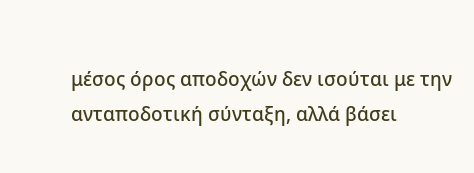μέσος όρος αποδοχών δεν ισούται με την ανταποδοτική σύνταξη, αλλά βάσει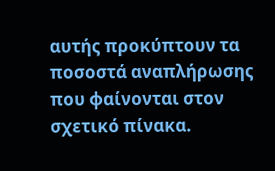αυτής προκύπτουν τα ποσοστά αναπλήρωσης που φαίνονται στον σχετικό πίνακα.